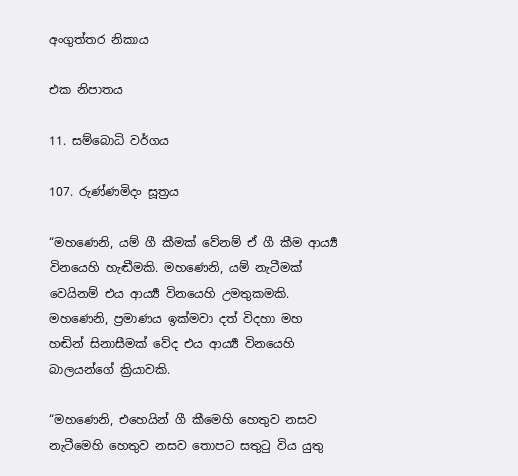අංගුත්තර නිකාය

එක නිපාතය

11. සම්බොධි වර්ගය

107. රුණ්ණමිදං සූත්‍රය

“මහණෙනි, යම් ගී කීමක් වේනම් ඒ ගී කීම ආර්‍ය්‍ය විනයෙහි හැඬීමකි. මහණෙනි, යම් නැටීමක් වෙයිනම් එය ආර්‍ය්‍ය විනයෙහි උමතුකමකි. මහණෙනි, ප්‍රමාණය ඉක්මවා දත් විදහා මහ හඬින් සිනාසීමක් වේද එය ආර්‍ය්‍ය විනයෙහි බාලයන්ගේ ක්‍රියාවකි.

“මහණෙනි, එහෙයින් ගී කීමෙහි හෙතුව නසව නැටීමෙහි හෙතුව නසව තොපට සතුටු විය යුතු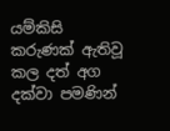යම්කිසි කරුණක් ඇතිවූ කල දත් අග දක්වා පමණින්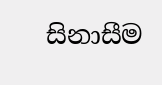සිනාසීම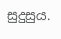සුදුසුය.